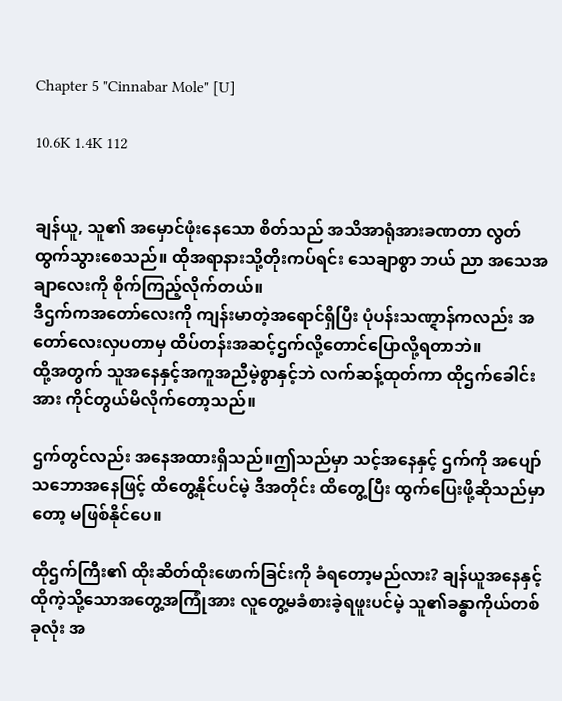Chapter 5 "Cinnabar Mole" [U]

10.6K 1.4K 112


ချန်ယူ, သူ၏ အမှောင်ဖုံးနေသော စိတ်သည် အသိအာရုံအားခဏတာ လွတ်ထွက်သွားစေသည်။ ထိုအရာနားသို့တိုးကပ်ရင်း သေချာစွာ ဘယ် ညာ အသေအချာလေးကို စိုက်ကြည့်လိုက်တယ်။
ဒီဌက်ကအတော်လေးကို ကျန်းမာတဲ့အရောင်ရှိပြီး ပုံပန်းသဏ္ဋာန်ကလည်း အတော်လေးလှပတာမှ ထိပ်တန်းအဆင့်ဌက်လို့တောင်ပြောလို့ရတာဘဲ။
ထို့အတွက် သူအနေနှင့်အကူအညီမဲ့စွာနှင့်ဘဲ လက်ဆန့်ထုတ်ကာ ထိုဌက်ခေါင်းအား ကိုင်တွယ်မိလိုက်တော့သည်။

ဌက်တွင်လည်း အနေအထားရှိသည်။ဤသည်မှာ သင့်အနေနှင့် ဌက်ကို အပျော်သဘောအနေဖြင့် ထိတွေ့နိုင်ပင်မဲ့ ဒီအတိုင်း ထိတွေ့ပြီး ထွက်ပြေးဖို့ဆိုသည်မှာတော့ မဖြစ်နိုင်ပေ။

ထိုဌက်ကြီး၏ ထိုးဆိတ်ထိုးဖောက်ခြင်းကို ခံရတော့မည်လား? ချန်ယူအနေနှင့် ထိုကဲ့သို့သောအတွေ့အကြုံအား လူတွေ့မခံစားခဲ့ရဖူးပင်မဲ့ သူ၏ခန္ဓာကိုယ်တစ်ခုလုံး အ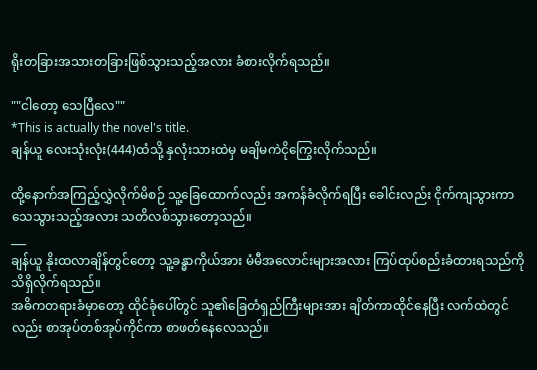ရိုးတခြားအသားတခြားဖြစ်သွားသည့်အလား ခံစားလိုက်ရသည်။

""ငါတော့ သေပြီလေ""
*This is actually the novel's title.
ချန်ယူ လေးသုံးလုံး(444)ထံသို့ နှလုံးသားထဲမှ မချိမကဲငိုကြွေးလိုက်သည်။

ထို့နောက်အကြည့်လွှဲလိုက်မိစဉ် သူ့ခြေထောက်လည်း အကန်ခံလိုက်ရပြီး ခေါင်းလည်း ငိုက်ကျသွားကာ သေသွားသည့်အလား သတိလစ်သွားတော့သည်။
___
ချန်ယူ နိုးထလာချိန်တွင်တော့ သူ့ခန္ဓာကိုယ်အား မံမီအလောင်းများအလား ကြပ်ထုပ်စည်းခံထားရသည်ကို သိရှိလိုက်ရသည်။
အဓိကတရားခံမှာတော့ ထိုင်ခုံပေါ်တွင် သူ၏ခြေတံရှည်ကြီးများအား ချိတ်ကာထိုင်နေပြီး လက်ထဲတွင်လည်း စာအုပ်တစ်အုပ်ကိုင်ကာ စာဖတ်နေလေသည်။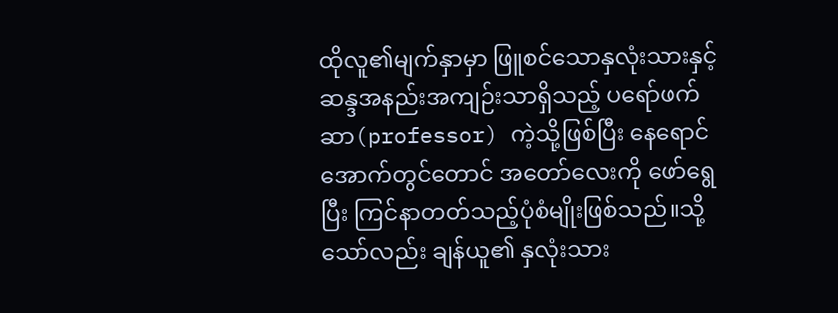ထိုလူ၏မျက်နှာမှာ ဖြူစင်သောနှလုံးသားနှင့် ဆန္ဒအနည်းအကျဉ်းသာရှိသည့် ပရော်ဖက်ဆာ(professor) ကဲ့သို့ဖြစ်ပြီး နေရောင်အောက်တွင်တောင် အတော်လေးကို ဖော်ရွေပြီး ကြင်နာတတ်သည့်ပုံစံမျိုးဖြစ်သည်။သို့သော်လည်း ချန်ယူ၏ နှလုံးသား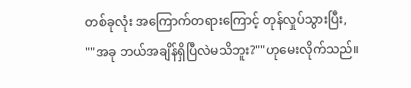တစ်ခုလုံး အကြောက်တရားကြောင့် တုန်လှုပ်သွားပြီး,
""အခု ဘယ်အချိန်ရှိပြီလဲမသိဘူး?""ဟုမေးလိုက်သည်။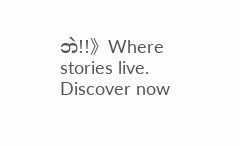ဘဲ!!》Where stories live. Discover now